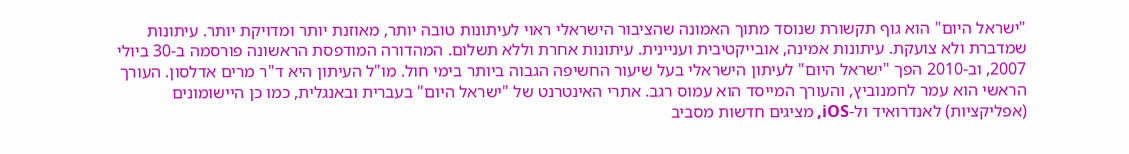"ישראל היום" הוא גוף תקשורת שנוסד מתוך האמונה שהציבור הישראלי ראוי לעיתונות טובה יותר, מאוזנת יותר ומדויקת יותר. עיתונות שמדברת ולא צועקת. עיתונות אמינה, אובייקטיבית ועניינית. עיתונות אחרת וללא תשלום. המהדורה המודפסת הראשונה פורסמה ב-30 ביולי 2007, וב-2010 הפך "ישראל היום" לעיתון הישראלי בעל שיעור החשיפה הגבוה ביותר בימי חול. מו"ל העיתון היא ד"ר מרים אדלסון. העורך הראשי הוא עמר לחמנוביץ, והעורך המייסד הוא עמוס רגב. אתרי האינטרנט של "ישראל היום" בעברית ובאנגלית, כמו כן היישומונים (אפליקציות) לאנדרואיד ול-iOS, מציגים חדשות מסביב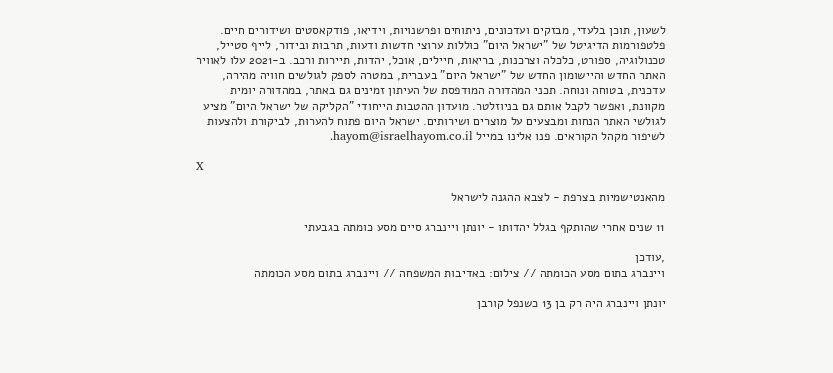לשעון, תוכן בלעדי, מבזקים ועדכונים, ניתוחים ופרשנויות, וידיאו, פודקאסטים ושידורים חיים. פלטפורמות הדיגיטל של "ישראל היום" כוללות ערוצי חדשות ודעות, תרבות ובידור, לייף סטייל, טכנולוגיה, ספורט, כלכלה וצרכנות, בריאות, חיילים, אוכל, יהדות, תיירות ורכב. ב-2021 עלו לאוויר האתר החדש והיישומון החדש של "ישראל היום" בעברית, במטרה לספק לגולשים חוויה מהירה, עדכנית, בטוחה ונוחה. תכני המהדורה המודפסת של העיתון זמינים גם באתר, במהדורה יומית מקוונת, ואפשר לקבל אותם גם בניוזלטר. מועדון ההטבות הייחודי "הקליקה של ישראל היום" מציע לגולשי האתר הנחות ומבצעים על מוצרים ושירותים. ישראל היום פתוח להערות, לביקורת ולהצעות לשיפור מקהל הקוראים. פנו אלינו במייל hayom@israelhayom.co.il.

X

מהאנטישמיות בצרפת - לצבא ההגנה לישראל

11 שנים אחרי שהותקף בגלל יהדותו - יונתן ויינברג סיים מסע כומתה בגבעתי

,עודכן
ויינברג בתום מסע הכומתה // צילום: באדיבות המשפחה // ויינברג בתום מסע הכומתה

יונתן ויינברג היה רק בן 13 כשנפל קורבן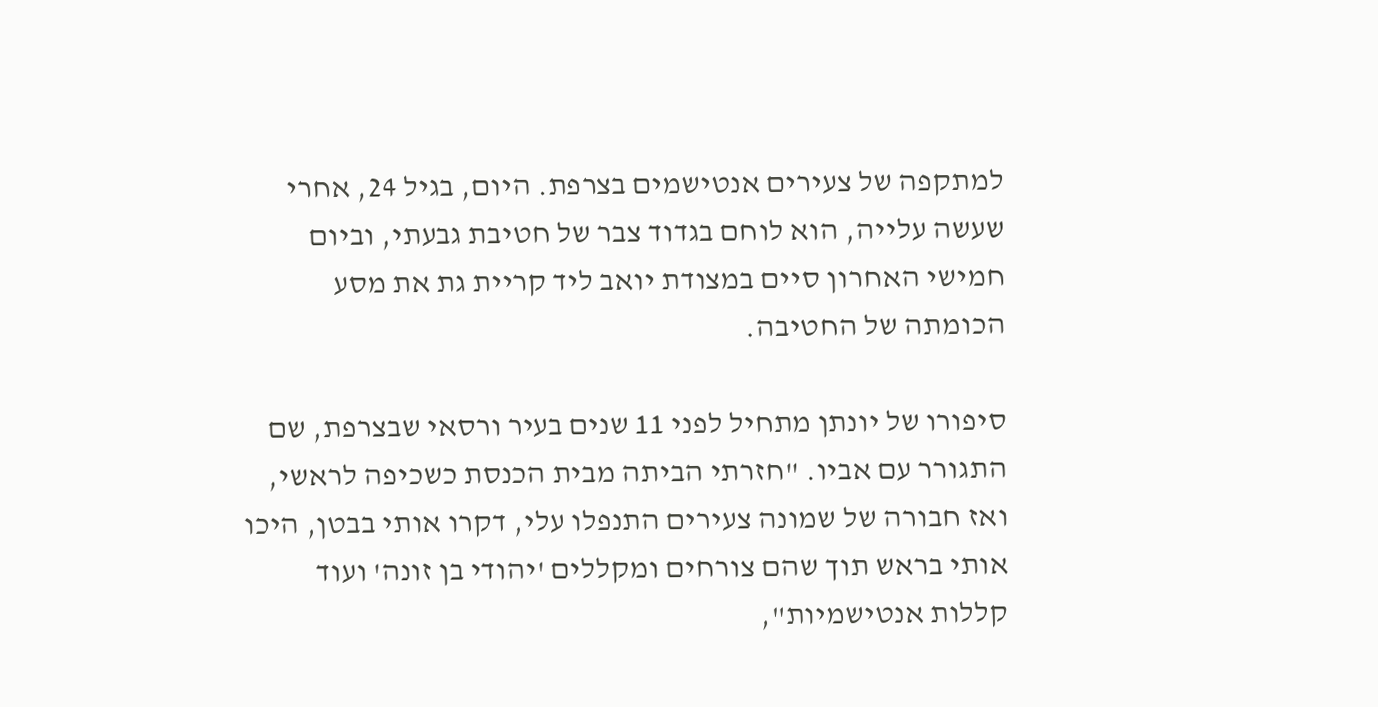למתקפה של צעירים אנטישמים בצרפת. היום, בגיל 24, אחרי שעשה עלייה, הוא לוחם בגדוד צבר של חטיבת גבעתי, וביום חמישי האחרון סיים במצודת יואב ליד קריית גת את מסע הכומתה של החטיבה.

סיפורו של יונתן מתחיל לפני 11 שנים בעיר ורסאי שבצרפת, שם התגורר עם אביו. "חזרתי הביתה מבית הכנסת כשכיפה לראשי, ואז חבורה של שמונה צעירים התנפלו עלי, דקרו אותי בבטן, היכו אותי בראש תוך שהם צורחים ומקללים 'יהודי בן זונה' ועוד קללות אנטישמיות",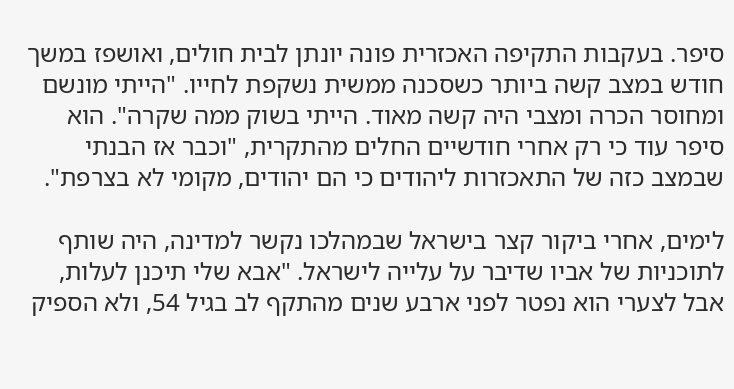סיפר. בעקבות התקיפה האכזרית פונה יונתן לבית חולים, ואושפז במשך חודש במצב קשה ביותר כשסכנה ממשית נשקפת לחייו. "הייתי מונשם ומחוסר הכרה ומצבי היה קשה מאוד. הייתי בשוק ממה שקרה". הוא סיפר עוד כי רק אחרי חודשיים החלים מהתקרית, "וכבר אז הבנתי שבמצב כזה של התאכזרות ליהודים כי הם יהודים, מקומי לא בצרפת".

לימים, אחרי ביקור קצר בישראל שבמהלכו נקשר למדינה, היה שותף לתוכניות של אביו שדיבר על עלייה לישראל. "אבא שלי תיכנן לעלות, אבל לצערי הוא נפטר לפני ארבע שנים מהתקף לב בגיל 54, ולא הספיק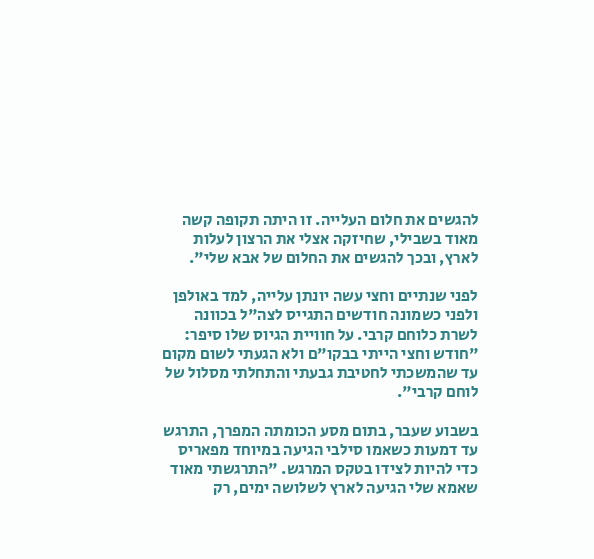להגשים את חלום העלייה. זו היתה תקופה קשה מאוד בשבילי, שחיזקה אצלי את הרצון לעלות לארץ, ובכך להגשים את החלום של אבא שלי".

לפני שנתיים וחצי עשה יונתן עלייה, למד באולפן ולפני כשמונה חודשים התגייס לצה"ל בכוונה לשרת כלוחם קרבי. על חוויית הגיוס שלו סיפר: "חודש וחצי הייתי בבקו"ם ולא הגעתי לשום מקום עד שהמשכתי לחטיבת גבעתי והתחלתי מסלול של לוחם קרבי".

בשבוע שעבר, בתום מסע הכומתה המפרך, התרגש עד דמעות כשאמו סילבי הגיעה במיוחד מפאריס כדי להיות לצידו בטקס המרגש. "התרגשתי מאוד שאמא שלי הגיעה לארץ לשלושה ימים, רק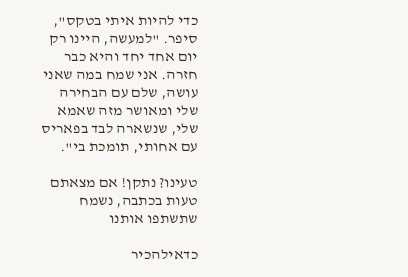כדי להיות איתי בטקס", סיפר. "למעשה, היינו רק יום אחד יחד והיא כבר חזרה. אני שמח במה שאני עושה, שלם עם הבחירה שלי ומאושר מזה שאמא שלי, שנשארה לבד בפאריס עם אחותי, תומכת בי".

טעינו? נתקן! אם מצאתם טעות בכתבה, נשמח שתשתפו אותנו

כדאילהכיר